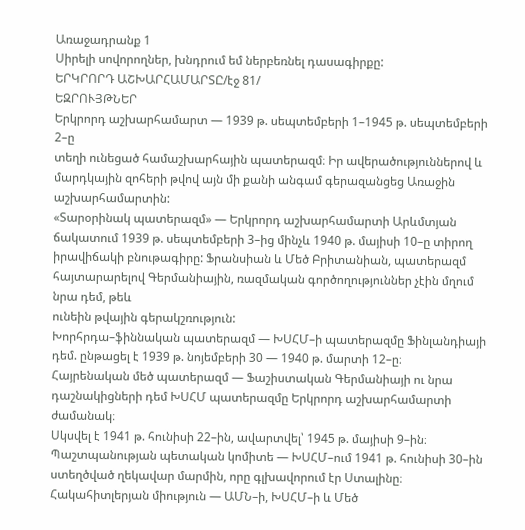Առաջադրանք 1
Սիրելի սովորողներ, խնդրում եմ ներբեռնել դասագիրքը:
ԵՐԿՐՈՐԴ ԱՇԽԱՐՀԱՄԱՐՏԸ/էջ 81/
ԵԶՐՈՒՅԹՆԵՐ
Երկրորդ աշխարհամարտ — 1939 թ. սեպտեմբերի 1–1945 թ. սեպտեմբերի 2–ը
տեղի ունեցած համաշխարհային պատերազմ։ Իր ավերածություններով և
մարդկային զոհերի թվով այն մի քանի անգամ գերազանցեց Առաջին աշխարհամարտին:
«Տարօրինակ պատերազմ» — Երկրորդ աշխարհամարտի Արևմտյան ճակատում 1939 թ. սեպտեմբերի 3–ից մինչև 1940 թ. մայիսի 10–ը տիրող իրավիճակի բնութագիրը: Ֆրանսիան և Մեծ Բրիտանիան, պատերազմ հայտարարելով Գերմանիային, ռազմական գործողություններ չէին մղում նրա դեմ, թեև
ունեին թվային գերակշռություն:
Խորհրդա–ֆիննական պատերազմ — ԽՍՀՄ–ի պատերազմը Ֆինլանդիայի
դեմ. ընթացել է 1939 թ. նոյեմբերի 30 — 1940 թ. մարտի 12–ը։
Հայրենական մեծ պատերազմ — Ֆաշիստական Գերմանիայի ու նրա դաշնակիցների դեմ ԽՍՀՄ պատերազմը Երկրորդ աշխարհամարտի ժամանակ։
Սկսվել է 1941 թ. հունիսի 22–ին, ավարտվել՝ 1945 թ. մայիսի 9–ին։
Պաշտպանության պետական կոմիտե — ԽՍՀՄ–ում 1941 թ. հունիսի 30–ին
ստեղծված ղեկավար մարմին, որը գլխավորում էր Ստալինը։
Հակահիտլերյան միություն — ԱՄՆ–ի, ԽՍՀՄ–ի և Մեծ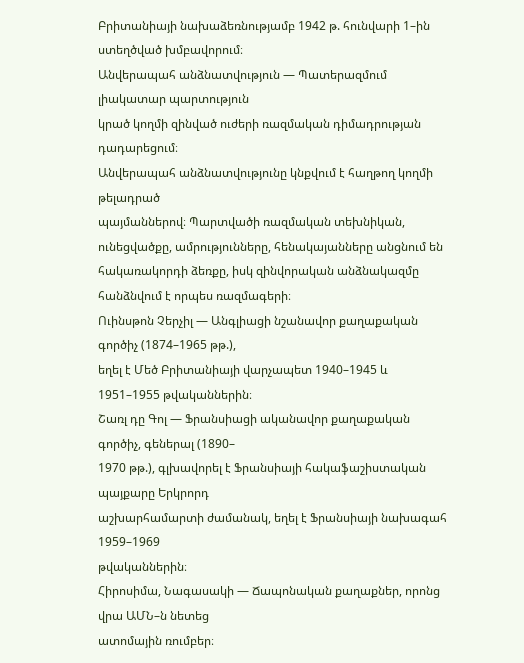Բրիտանիայի նախաձեռնությամբ 1942 թ. հունվարի 1–ին ստեղծված խմբավորում։
Անվերապահ անձնատվություն — Պատերազմում լիակատար պարտություն
կրած կողմի զինված ուժերի ռազմական դիմադրության դադարեցում։
Անվերապահ անձնատվությունը կնքվում է հաղթող կողմի թելադրած
պայմաններով։ Պարտվածի ռազմական տեխնիկան, ունեցվածքը, ամրությունները, հենակայանները անցնում են հակառակորդի ձեռքը, իսկ զինվորական անձնակազմը հանձնվում է որպես ռազմագերի։
Ուինսթոն Չերչիլ — Անգլիացի նշանավոր քաղաքական գործիչ (1874–1965 թթ.),
եղել է Մեծ Բրիտանիայի վարչապետ 1940–1945 և 1951–1955 թվականներին։
Շառլ դը Գոլ — Ֆրանսիացի ականավոր քաղաքական գործիչ, գեներալ (1890–
1970 թթ.), գլխավորել է Ֆրանսիայի հակաֆաշիստական պայքարը Երկրորդ
աշխարհամարտի ժամանակ, եղել է Ֆրանսիայի նախագահ 1959–1969
թվականներին։
Հիրոսիմա, Նագասակի — Ճապոնական քաղաքներ, որոնց վրա ԱՄՆ–ն նետեց
ատոմային ռումբեր։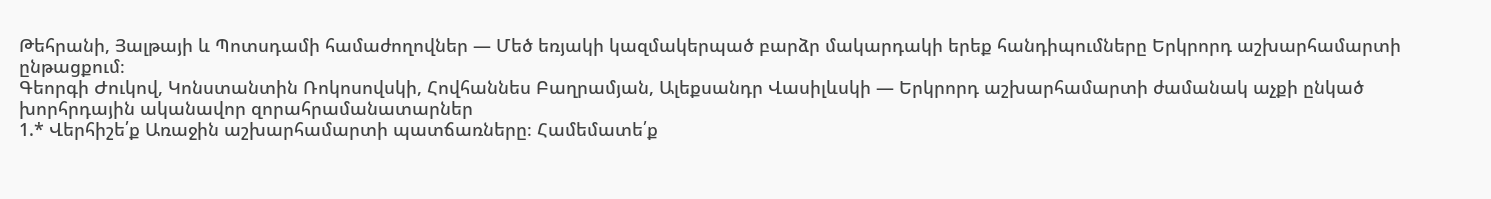Թեհրանի, Յալթայի և Պոտսդամի համաժողովներ — Մեծ եռյակի կազմակերպած բարձր մակարդակի երեք հանդիպումները Երկրորդ աշխարհամարտի ընթացքում։
Գեորգի Ժուկով, Կոնստանտին Ռոկոսովսկի, Հովհաննես Բաղրամյան, Ալեքսանդր Վասիլևսկի — Երկրորդ աշխարհամարտի ժամանակ աչքի ընկած
խորհրդային ականավոր զորահրամանատարներ
1.* Վերհիշե՛ք Առաջին աշխարհամարտի պատճառները։ Համեմատե՛ք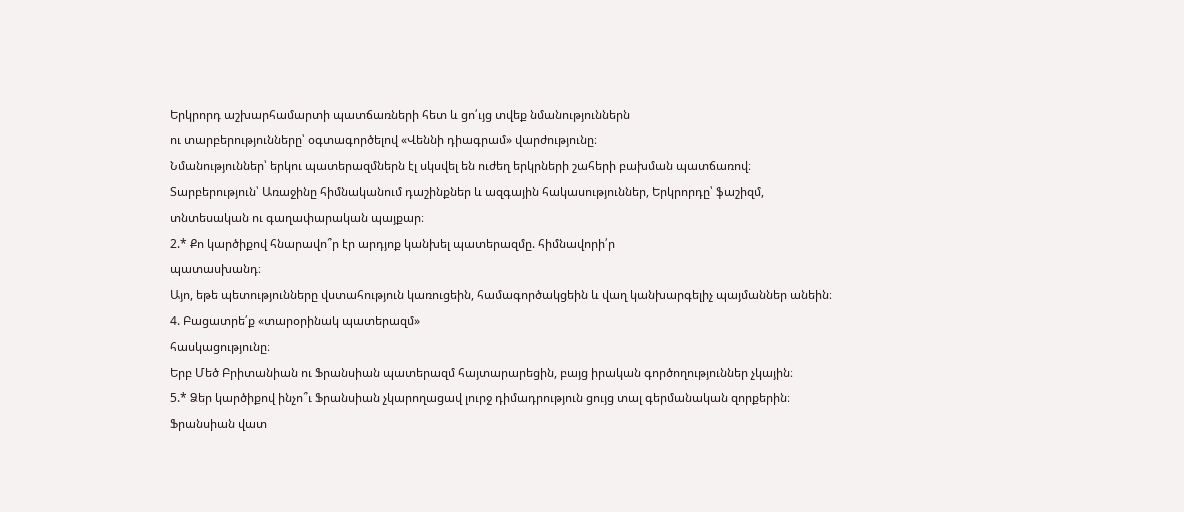Երկրորդ աշխարհամարտի պատճառների հետ և ցո՛ւյց տվեք նմանություններն
ու տարբերությունները՝ օգտագործելով «Վեննի դիագրամ» վարժությունը։
Նմանություններ՝ երկու պատերազմներն էլ սկսվել են ուժեղ երկրների շահերի բախման պատճառով։
Տարբերություն՝ Առաջինը հիմնականում դաշինքներ և ազգային հակասություններ, Երկրորդը՝ ֆաշիզմ, տնտեսական ու գաղափարական պայքար։
2.* Քո կարծիքով հնարավո՞ր էր արդյոք կանխել պատերազմը. հիմնավորի՛ր
պատասխանդ։
Այո, եթե պետությունները վստահություն կառուցեին, համագործակցեին և վաղ կանխարգելիչ պայմաններ անեին։
4. Բացատրե՛ք «տարօրինակ պատերազմ»
հասկացությունը։
Երբ Մեծ Բրիտանիան ու Ֆրանսիան պատերազմ հայտարարեցին, բայց իրական գործողություններ չկային։
5.* Ձեր կարծիքով ինչո՞ւ Ֆրանսիան չկարողացավ լուրջ դիմադրություն ցույց տալ գերմանական զորքերին։
Ֆրանսիան վատ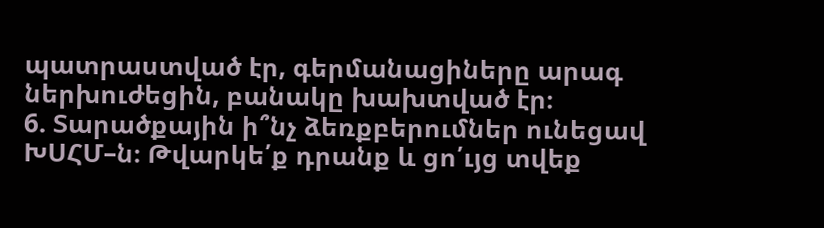պատրաստված էր, գերմանացիները արագ ներխուժեցին, բանակը խախտված էր։
6. Տարածքային ի՞նչ ձեռքբերումներ ունեցավ
ԽՍՀՄ–ն։ Թվարկե՛ք դրանք և ցո՛ւյց տվեք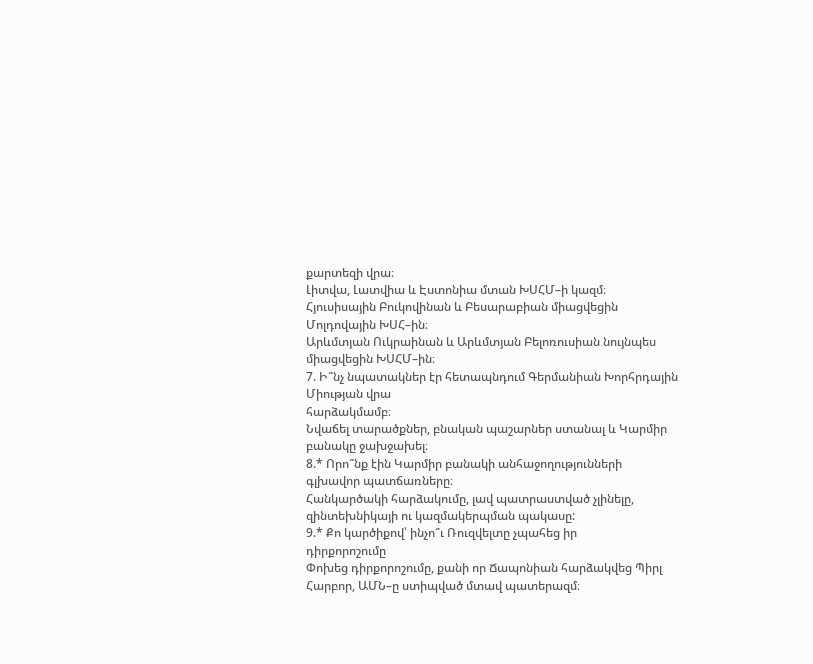քարտեզի վրա։
Լիտվա, Լատվիա և Էստոնիա մտան ԽՍՀՄ–ի կազմ։
Հյուսիսային Բուկովինան և Բեսարաբիան միացվեցին Մոլդովային ԽՍՀ–ին։
Արևմտյան Ուկրաինան և Արևմտյան Բելոռուսիան նույնպես միացվեցին ԽՍՀՄ–ին։
7. Ի՞նչ նպատակներ էր հետապնդում Գերմանիան Խորհրդային Միության վրա
հարձակմամբ։
Նվաճել տարածքներ, բնական պաշարներ ստանալ և Կարմիր բանակը ջախջախել։
8.* Որո՞նք էին Կարմիր բանակի անհաջողությունների գլխավոր պատճառները։
Հանկարծակի հարձակումը, լավ պատրաստված չլինելը, զինտեխնիկայի ու կազմակերպման պակասը:
9.* Քո կարծիքով՝ ինչո՞ւ Ռուզվելտը չպահեց իր
դիրքորոշումը
Փոխեց դիրքորոշումը, քանի որ Ճապոնիան հարձակվեց Պիրլ Հարբոր, ԱՄՆ–ը ստիպված մտավ պատերազմ։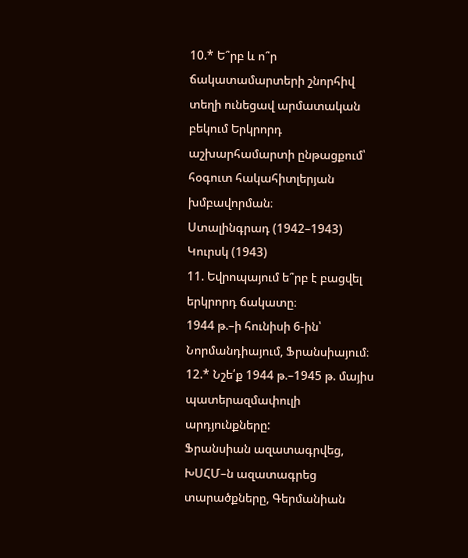10.* Ե՞րբ և ո՞ր ճակատամարտերի շնորհիվ տեղի ունեցավ արմատական բեկում Երկրորդ աշխարհամարտի ընթացքում՝ հօգուտ հակահիտլերյան
խմբավորման։
Ստալինգրադ (1942–1943)
Կուրսկ (1943)
11. Եվրոպայում ե՞րբ է բացվել երկրորդ ճակատը։
1944 թ.–ի հունիսի 6-ին՝ Նորմանդիայում, Ֆրանսիայում։
12.* Նշե՛ք 1944 թ.–1945 թ. մայիս պատերազմափուլի արդյունքները:
Ֆրանսիան ազատագրվեց, ԽՍՀՄ–ն ազատագրեց տարածքները, Գերմանիան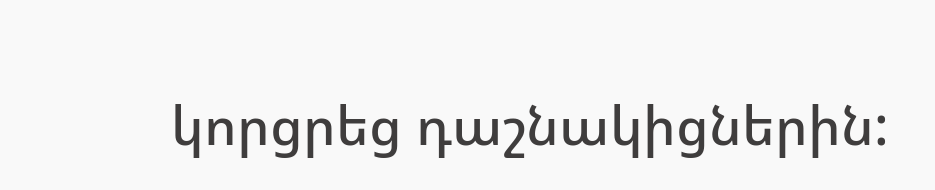կորցրեց դաշնակիցներին: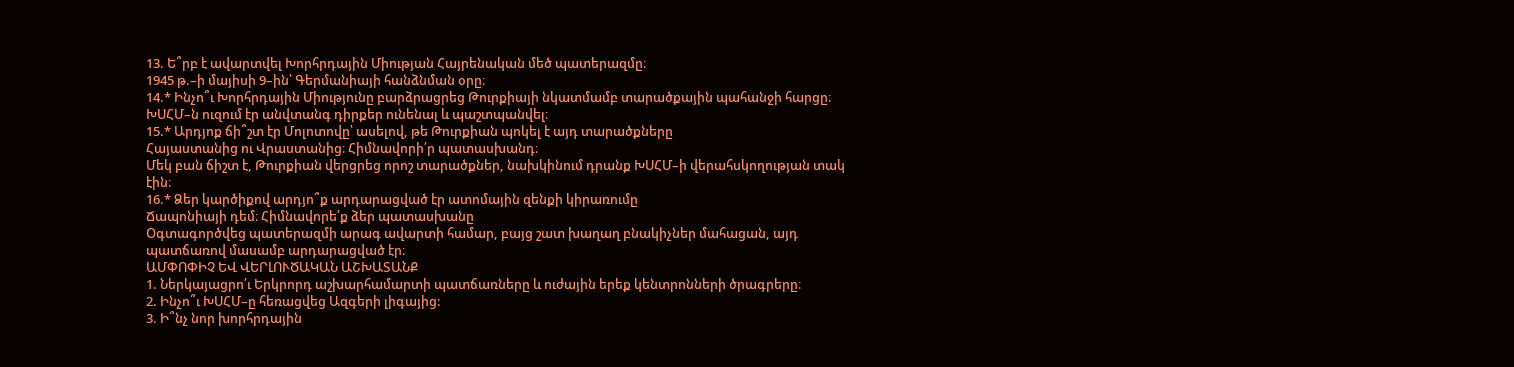13. Ե՞րբ է ավարտվել Խորհրդային Միության Հայրենական մեծ պատերազմը։
1945 թ.–ի մայիսի 9–ին՝ Գերմանիայի հանձնման օրը։
14.* Ինչո՞ւ Խորհրդային Միությունը բարձրացրեց Թուրքիայի նկատմամբ տարածքային պահանջի հարցը։
ԽՍՀՄ–ն ուզում էր անվտանգ դիրքեր ունենալ և պաշտպանվել։
15.* Արդյոք ճի՞շտ էր Մոլոտովը՝ ասելով, թե Թուրքիան պոկել է այդ տարածքները
Հայաստանից ու Վրաստանից։ Հիմնավորի՛ր պատասխանդ։
Մեկ բան ճիշտ է, Թուրքիան վերցրեց որոշ տարածքներ, նախկինում դրանք ԽՍՀՄ–ի վերահսկողության տակ էին։
16.* Ձեր կարծիքով արդյո՞ք արդարացված էր ատոմային զենքի կիրառումը
Ճապոնիայի դեմ։ Հիմնավորե՛ք ձեր պատասխանը
Օգտագործվեց պատերազմի արագ ավարտի համար, բայց շատ խաղաղ բնակիչներ մահացան, այդ պատճառով մասամբ արդարացված էր։
ԱՄՓՈՓԻՉ ԵՎ ՎԵՐԼՈՒԾԱԿԱՆ ԱՇԽԱՏԱՆՔ
1. Ներկայացրո՛ւ Երկրորդ աշխարհամարտի պատճառները և ուժային երեք կենտրոնների ծրագրերը։
2. Ինչո՞ւ ԽՍՀՄ–ը հեռացվեց Ազգերի լիգայից:
3. Ի՞նչ նոր խորհրդային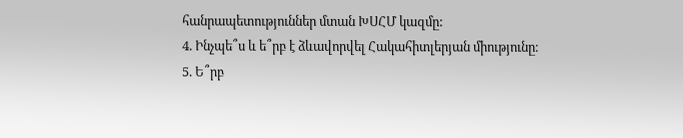հանրապետություններ մտան ԽՍՀՄ կազմը:
4. Ինչպե՞ս և ե՞րբ է ձևավորվել Հակահիտլերյան միությունը։
5. Ե՞րբ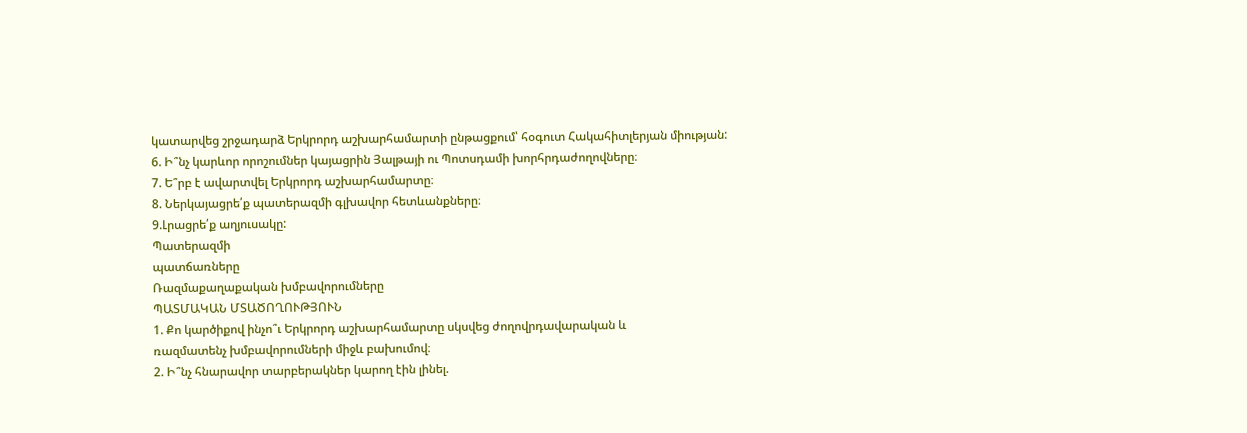կատարվեց շրջադարձ Երկրորդ աշխարհամարտի ընթացքում՝ հօգուտ Հակահիտլերյան միության:
6. Ի՞նչ կարևոր որոշումներ կայացրին Յալթայի ու Պոտսդամի խորհրդաժողովները։
7. Ե՞րբ է ավարտվել Երկրորդ աշխարհամարտը։
8. Ներկայացրե՛ք պատերազմի գլխավոր հետևանքները։
9.Լրացրե՛ք աղյուսակը:
Պատերազմի
պատճառները
Ռազմաքաղաքական խմբավորումները
ՊԱՏՄԱԿԱՆ ՄՏԱԾՈՂՈՒԹՅՈՒՆ
1. Քո կարծիքով ինչո՞ւ Երկրորդ աշխարհամարտը սկսվեց ժողովրդավարական և
ռազմատենչ խմբավորումների միջև բախումով։
2. Ի՞նչ հնարավոր տարբերակներ կարող էին լինել.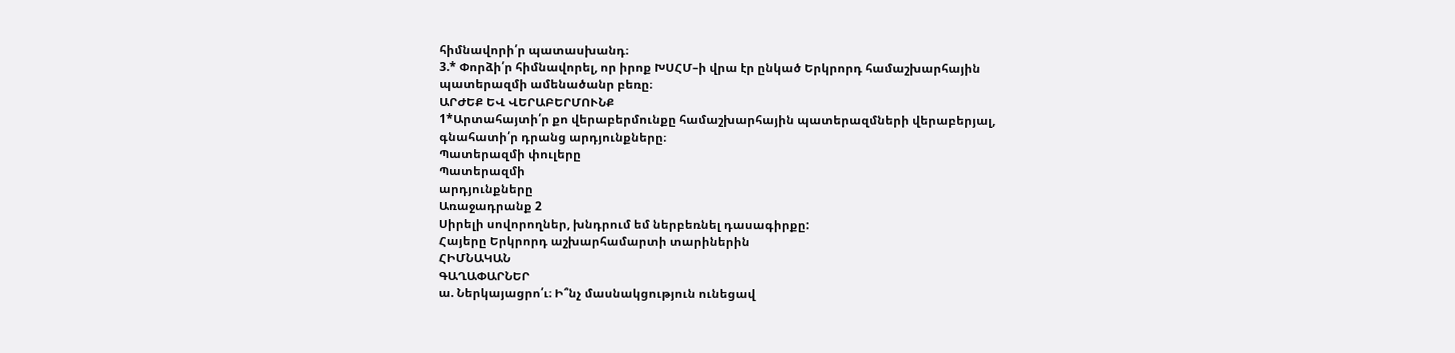հիմնավորի՛ր պատասխանդ։
3.* Փորձի՛ր հիմնավորել, որ իրոք ԽՍՀՄ–ի վրա էր ընկած Երկրորդ համաշխարհային
պատերազմի ամենածանր բեռը։
ԱՐԺԵՔ ԵՎ ՎԵՐԱԲԵՐՄՈՒՆՔ
1*Արտահայտի՛ր քո վերաբերմունքը համաշխարհային պատերազմների վերաբերյալ,
գնահատի՛ր դրանց արդյունքները։
Պատերազմի փուլերը
Պատերազմի
արդյունքները
Առաջադրանք 2
Սիրելի սովորողներ, խնդրում եմ ներբեռնել դասագիրքը:
Հայերը Երկրորդ աշխարհամարտի տարիներին
ՀԻՄՆԱԿԱՆ
ԳԱՂԱՓԱՐՆԵՐ
ա. Ներկայացրո՛ւ։ Ի՞նչ մասնակցություն ունեցավ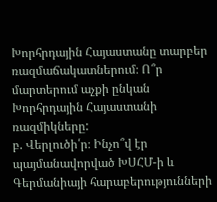Խորհրդային Հայաստանը տարբեր ռազմաճակատներում։ Ո՞ր մարտերում աչքի ընկան Խորհրդային Հայաստանի ռազմիկները:
բ. Վերլուծի՛ր։ Ինչո՞վ էր պայմանավորված ԽՍՀՄ-ի և Գերմանիայի հարաբերությունների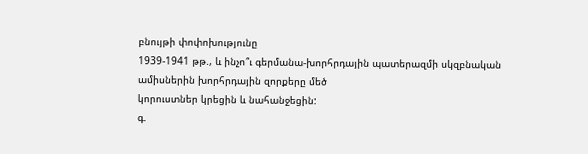բնույթի փոփոխությունը
1939-1941 թթ., և ինչո՞ւ գերմանա-խորհրդային պատերազմի սկզբնական ամիսներին խորհրդային զորքերը մեծ
կորուստներ կրեցին և նահանջեցին:
գ.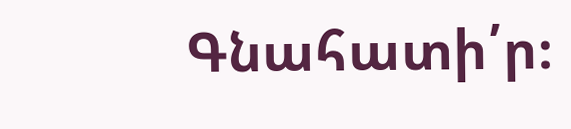Գնահատի՛ր։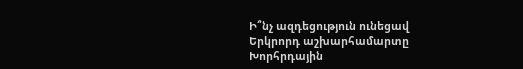Ի՞նչ ազդեցություն ունեցավ Երկրորդ աշխարհամարտը Խորհրդային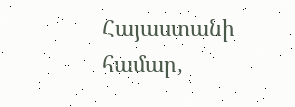Հայաստանի համար,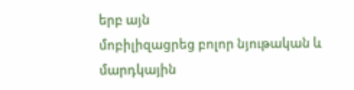երբ այն
մոբիլիզացրեց բոլոր նյութական և մարդկային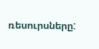ռեսուրսները: